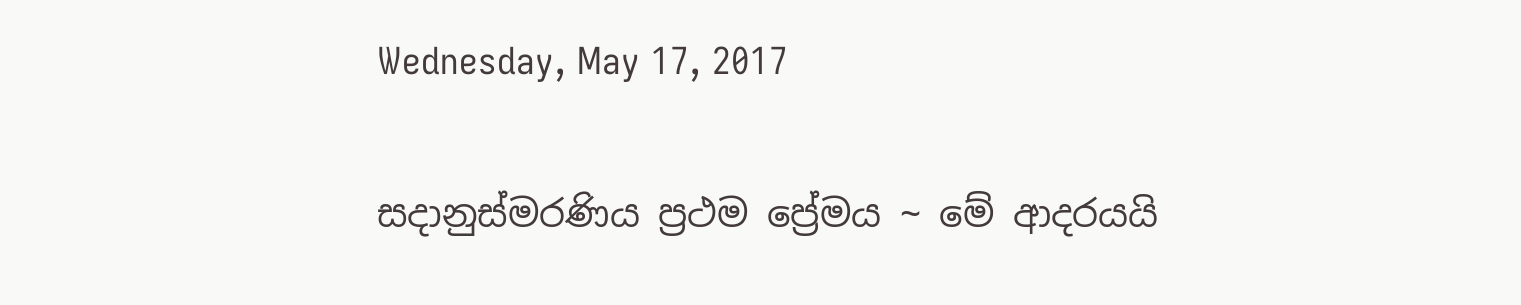Wednesday, May 17, 2017

සදානුස්මරණිය ප්‍රථම ප්‍රේමය ~ මේ ආදරයයි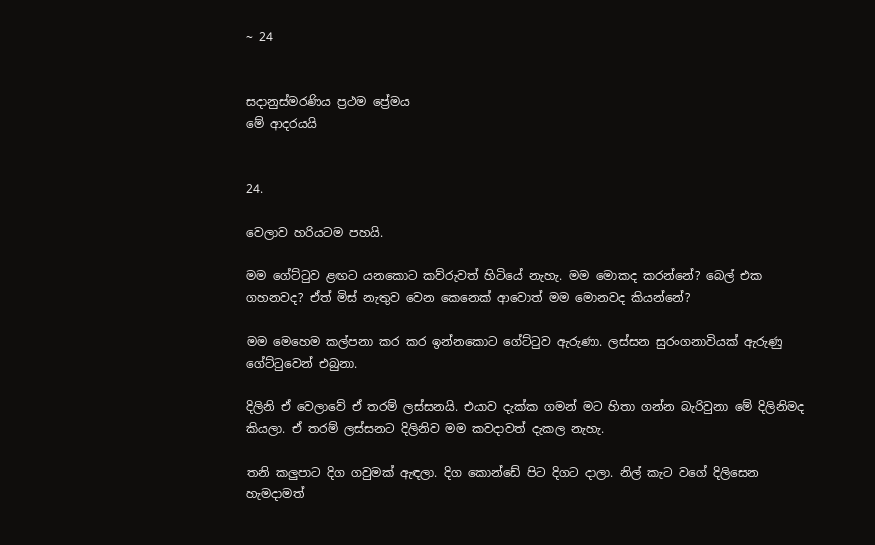~ 24


සදානුස්මරණිය ප්‍රථම ප්‍රේමය
මේ ආදරයයි


24.

වෙලාව හරියටම පහයි.

මම ගේට්ටුව ළඟට යනකොට කව්රුවත් හිටියේ නැහැ. මම මොකද කරන්නේ? බෙල් එක ගහනවද? ඒත් මිස් නැතුව වෙන කෙනෙක් ආවොත් මම මොනවද කියන්නේ?

මම මෙහෙම කල්පනා කර කර ඉන්නකොට ගේට්ටුව ඇරුණා. ලස්සන සුරංගනාවියක් ඇරුණු ගේට්ටුවෙන් එබුනා‍.

දිලිනි ඒ වෙලාවේ ඒ තරම් ලස්සනයි. එයාව දැක්ක ගමන් මට හිතා ගන්න බැරිවුනා මේ දිලිනිමද කියලා. ඒ තරම් ලස්සනට දිලිනිව මම කවදාවත් දැකල නැහැ.

තනි කලුපාට දිග ගවුමක් ඇඳලා. දිග කොන්ඩේ පිට දිගට දාලා. නිල් කැට ‍වගේ දිලිසෙන හැමදාමත්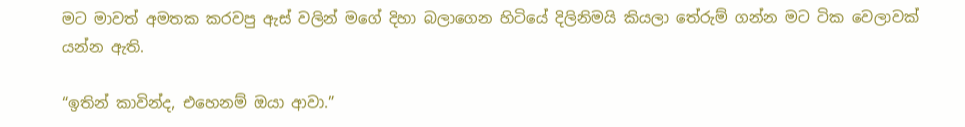මට මාවත් අමතක කරවපු ඇස් වලින් මගේ දිහා බලාගෙන හිටියේ දිලිනිමයි කියලා තේරුම් ගන්න මට ටික වෙලාවක් යන්න ඇති.

“ඉතින් කාවින්ද, එහෙනම් ඔයා ආවා.”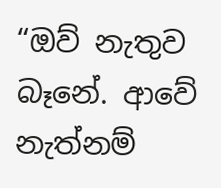“ඔව් නැතුව බෑනේ. ආවේ නැත්නම්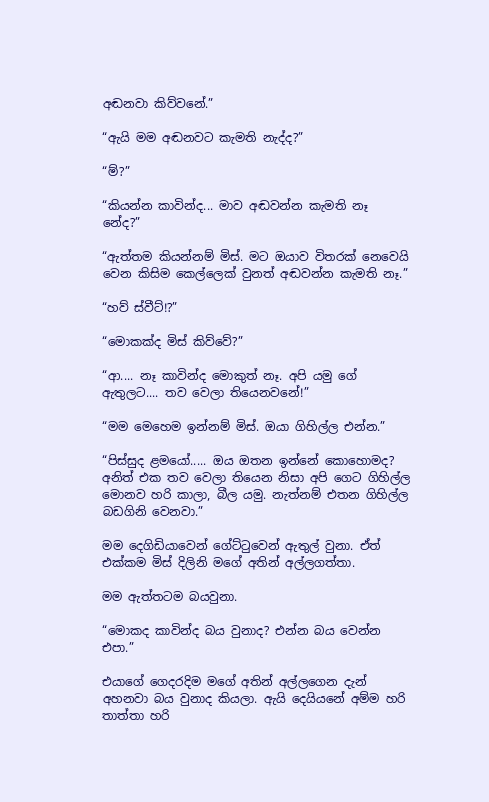අඬනවා කිව්වනේ.”

“ඇයි මම අඬනවට කැමති නැද්ද?”

“ම්?”

“කියන්න කාවින්ද... මාව අඬවන්න කැමති නෑ නේද?”

“ඇත්තම කියන්නම් මිස්. මට ඔයාව විතරක් නෙවෙයි වෙන කිසිම කෙල්ලෙක් වුනත් අඬවන්න කැමති නෑ.”

“හව් ස්වීට්!?”

“මොකක්ද මිස් කිව්වේ?”

“ආ.... නෑ කාවින්ද මොකුත් නෑ. අපි යමු ගේ ඇතුලට.... තව වෙලා තියෙනවනේ!”

“මම ‍මෙහෙම ඉන්නම් මිස්. ඔයා ගිහිල්ල එන්න.”

“පිස්සුද ළමයෝ..... ඔය ඔතන ඉන්නේ කොහොමද? අනිත් එක තව වෙලා තියෙන නිසා අපි ගෙට ගිහිල්ල මොනව හරි කාලා, බීල යමු. නැත්නම් එතන ගිහිල්ල බඩගිනි වෙනවා.”

මම දෙගිඩියාවෙන් ගේට්ටුවෙන් ඇතුල් වුනා. ඒත් එක්කම මිස් දිලිනි මගේ අතින් අල්ලගත්තා.

මම ඇත්තටම බයවුනා.

“මොකද කාවින්ද බය වුනාද? එන්න බය වෙන්න එපා.”

එයාගේ ගෙදරදිම මගේ අතින් අල්ලගෙන දැන් අහනවා බය වුනාද කියලා. ඇයි දෙයියනේ අම්ම හරි තාත්තා හරි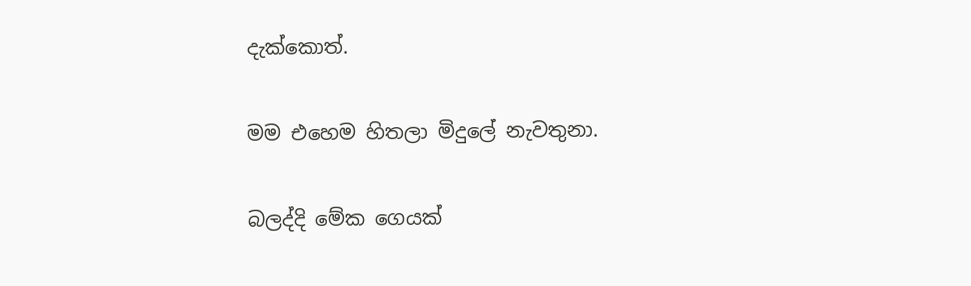දැක්කොත්.

මම එහෙම හිතලා මිදුලේ නැවතුනා.

බලද්දි මේක ගෙයක්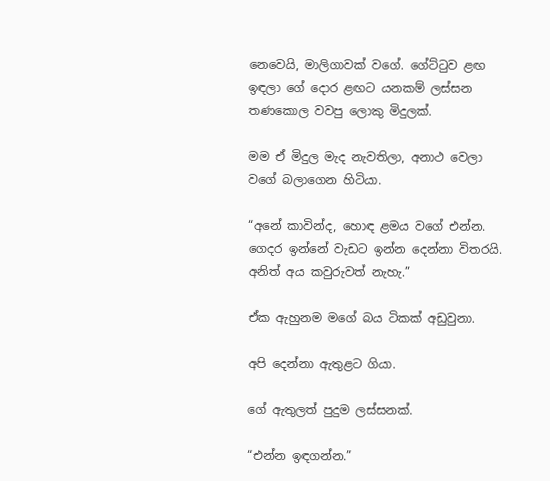නෙවෙයි, මාලිගාවක් වගේ. ගේට්ටුව ළඟ ඉඳලා ගේ දොර ළඟට යනකම් ලස්සන තණකොල වවපු ලොකු මිදුලක්.

මම ඒ මිදුල මැද නැවතිලා, අනාථ වෙලා වගේ බලාගෙන හිටියා.

“අනේ කාවින්ද, හොඳ ළමය වගේ එන්න. ගෙදර ඉන්නේ වැඩට ඉන්න දෙන්නා විතරයි. අනිත් අය කවුරුවත් නැහැ.”

ඒක ඇහුනම මගේ බය ටිකක් අඩුවුනා.

අපි දෙන්නා ඇතුළට ගියා.

ගේ ඇතුලත් පුදුම ලස්සනක්.

“එන්න ඉඳගන්න.”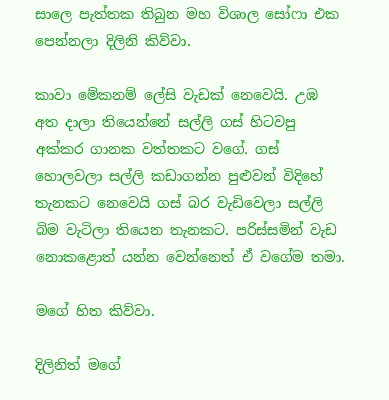සාලෙ පැත්තක තිබුන මහ විශාල සෝෆා එක පෙන්නලා දිලිනි කිව්වා.

කාවා මේකනම් ලේසි වැඩක් නෙවෙයි. උඹ අත දාලා තියෙන්නේ සල්ලි ගස් හිටවපු අක්කර ගානක වත්තකට වගේ. ගස් හොලවලා සල්ලි කඩාගන්න පුළුවන් විදිහේ තැනකට නෙවෙයි ගස් බර වැඩිවෙලා සල්ලි බිම වැටිලා තියෙන තැනකට. පරිස්සමින් වැඩ නොකළොත් යන්න වෙන්නෙත් ඒ වගේම තමා.

මගේ හිත කිව්වා.

දිලිනිත් මගේ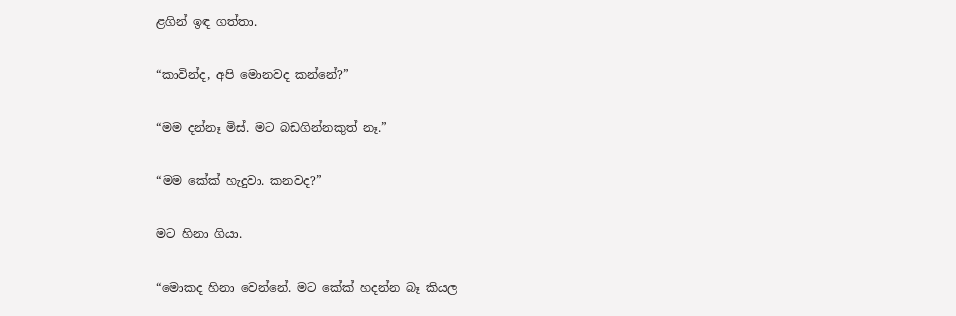ළගින් ඉඳ ගත්තා‍.

“කාවින්ද, අපි මොනවද කන්නේ?”

“මම දන්නෑ මිස්. මට බඩගින්නකුත් නෑ.”

“මම කේක් හැදුවා. කනවද?”

මට හිනා ගියා.

“මොකද හිනා වෙන්නේ. මට කේක් හදන්න බෑ කියල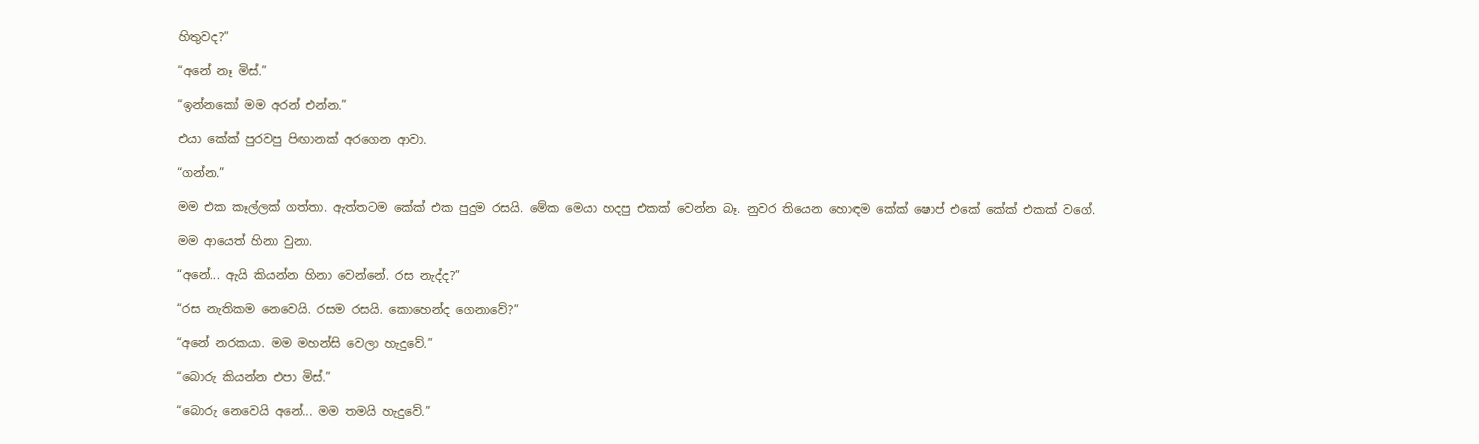හිතුවද?”

“අනේ නෑ මිස්.”

“ඉන්නකෝ මම අරන් එන්න.”

එයා කේක් පුරවපු පිඟානක් අරගෙන ආවා.

“ගන්න.”

මම එක කෑල්ලක් ගත්තා. ඇත්තටම කේක් එක පුදුම රසයි. මේක මෙයා හදපු එකක් වෙන්න බෑ. නුවර තියෙන හොඳම කේක් ෂොප් එකේ කේක් එකක් වගේ.

මම ආයෙත් හිනා වුනා.

“අනේ... ඇයි කියන්න හිනා වෙන්නේ. රස නැද්ද?”

“රස නැතිකම නෙවෙයි. රසම රසයි. කොහෙන්ද ගෙනාවේ?”

“අනේ නරකයා. මම මහන්සි වෙලා හැදුවේ.”

“බොරු කියන්න එපා මිස්.”

“බොරු නෙවෙයි අනේ... මම තමයි හැදුවේ.”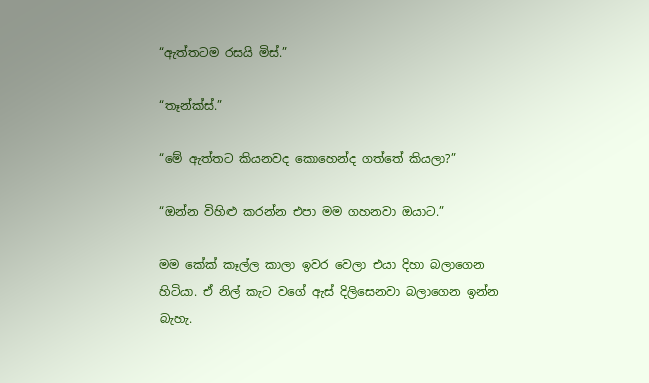“ඇත්තටම රසයි මිස්.”

“තෑන්ක්ස්.”

“මේ ඇත්තට කියනවද කොහෙන්ද ගත්තේ කියලා?”

“ඔන්න විහිළු කරන්න එපා මම ගහනවා ඔයාට.”

මම කේක් කෑල්ල කාලා ඉවර වෙලා එයා දිහා බලාගෙන හිටියා. ඒ නිල් කැට වගේ ඇස් දිලිසෙනවා බලාගෙන ඉන්න බැහැ.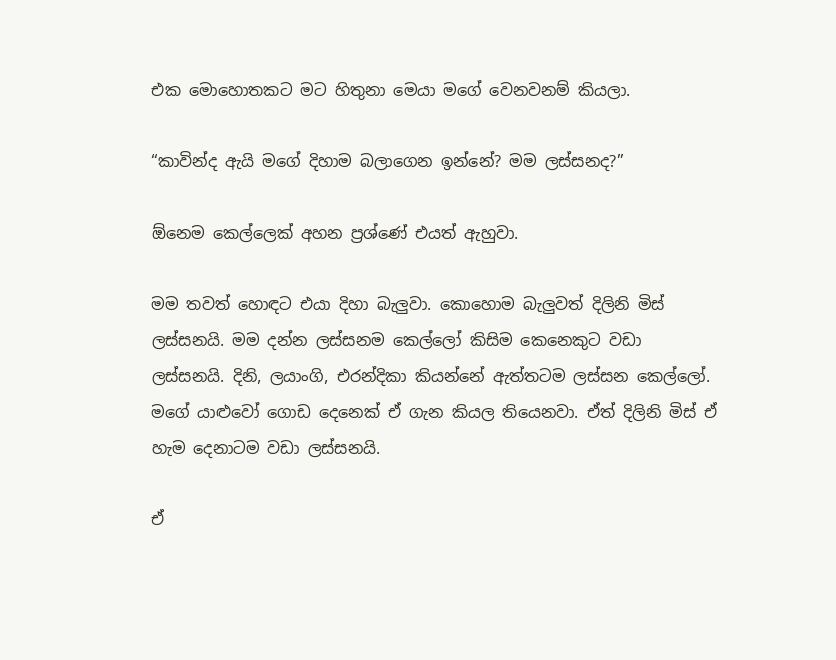එක මොහොතකට මට හිතුනා මෙයා මගේ වෙනවනම් කියලා.

“කාවින්ද ඇයි මගේ දිහාම බලාගෙන ඉන්නේ? මම ලස්සනද?”

ඕනෙම කෙල්ලෙක් අහන ප්‍රශ්ණේ එයත් ඇහුවා.

මම තවත් හොඳට එයා දිහා බැලුවා. කොහොම බැලුවත් දිලිනි මිස් ලස්සනයි. මම දන්න ලස්සනම කෙල්ලෝ කිසිම කෙනෙකුට වඩා ලස්සනයි. දිනි, ලයාංගි, එරන්දිකා කියන්නේ ඇත්තටම ලස්සන කෙල්ලෝ. මගේ යාළුවෝ ගොඩ දෙනෙක් ඒ ගැන කියල තියෙනවා. ඒත් දිලිනි මිස් ඒ හැම දෙනාටම වඩා ලස්සනයි.

ඒ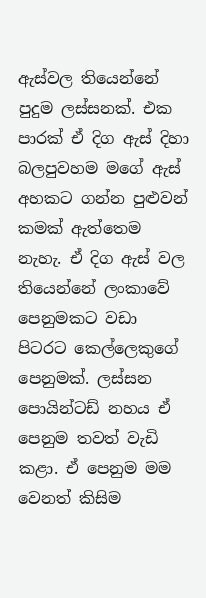ඇස්වල තියෙන්නේ පුදුම ලස්සනක්. එක පාරක් ඒ දිග ඇස් දිහා බලපුවහම මගේ ඇස් අහකට ගන්න පුළුවන් කමක් ඇත්තෙම නැහැ. ඒ දිග ඇස් වල තියෙන්නේ ලංකාවේ පෙනුමකට වඩා පිටරට කෙල්ලෙකුගේ පෙනුමක්. ලස්සන පොයින්ටඩ් නහය ඒ පෙනුම තවත් වැඩි කළා. ඒ පෙනුම මම වෙනත් කිසිම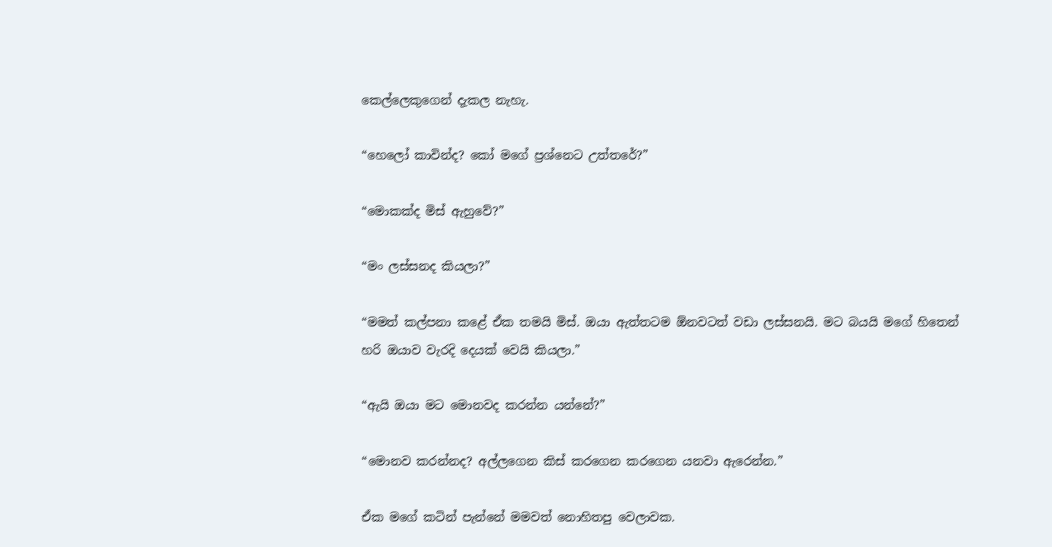කෙල්ලෙකුගෙන් දැකල නැහැ.

“හෙලෝ කාවින්ද? කෝ මගේ ප්‍රශ්නෙට උත්තරේ?”

“මොකක්ද මිස් ඇහුවේ?”

“මං ලස්සනද කියලා?”

“මමත් කල්පනා කළේ ඒක තමයි මිස්. ඔයා ඇත්තටම ඕනවටත් වඩා ලස්සනයි. මට බයයි මගේ හිතෙන් හරි ඔයාව වැරදි දෙයක් වෙයි කියලා.”

“ඇයි ඔයා මට මොනවද කරන්න යන්නේ?”

“මොනව කරන්නද? අල්ලගෙන කිස් කරගෙන කරගෙන යනවා ඇරෙන්න.”

ඒක මගේ කටින් පැන්නේ මමවත් නොහිතපු වෙලාවක.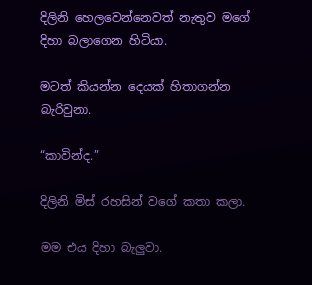දිලිනි හෙලවෙන්නෙවත් නැතුව මගේ දිහා බලාගෙන හිටියා.

මටත් කියන්න දෙයක් හිතාගන්න බැරිවුනා.

“කාවින්ද.”

දිලිනි මිස් රහසින් වගේ කතා කලා.

මම එය දිහා බැලුවා.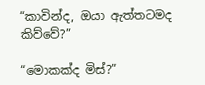“කාවින්ද, ඔයා ඇත්තටමද කිව්වේ?”

“මොකක්ද මිස්?”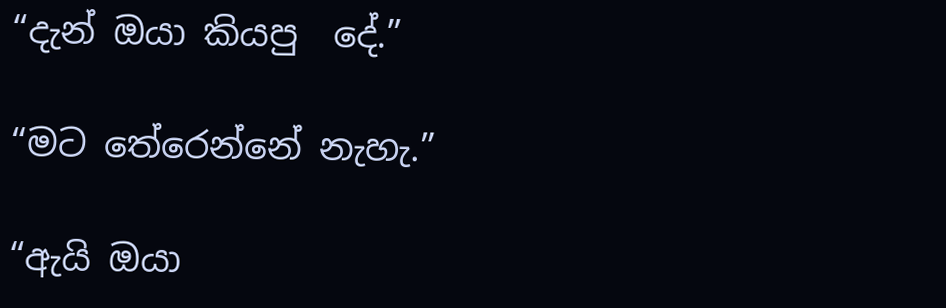“දැන් ඔයා කියපු  දේ.”

“මට තේරෙන්නේ නැහැ.”

“ඇයි ඔයා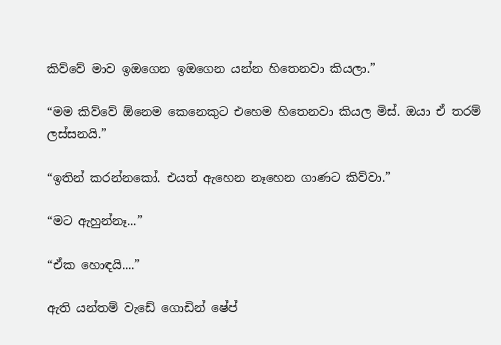කිව්වේ මාව ඉඔගෙන ඉඔගෙන යන්න හිතෙනවා කියලා.”

“මම කිව්වේ ඕනෙම කෙනෙකුට එහෙම හිතෙනවා‍ කියල මිස්. ඔයා ඒ තරම් ලස්සනයි.”

“ඉතින් කරන්නකෝ. එයත් ඇහෙන නෑහෙන ගාණට කිව්වා.”

“මට ඇහුන්නෑ...”

“ඒක හොඳයි....”

ඇති යන්තම් වැඩේ ගොඩින් ෂේප්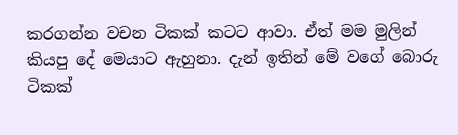කරගන්න වචන ටිකක් කටට ආවා. ඒත් මම මුලින් කියපු දේ මෙයාට ඇහුනා. දැන් ඉතින් මේ වගේ බොරු ටිකක්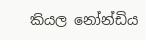කියල නෝන්ඩිය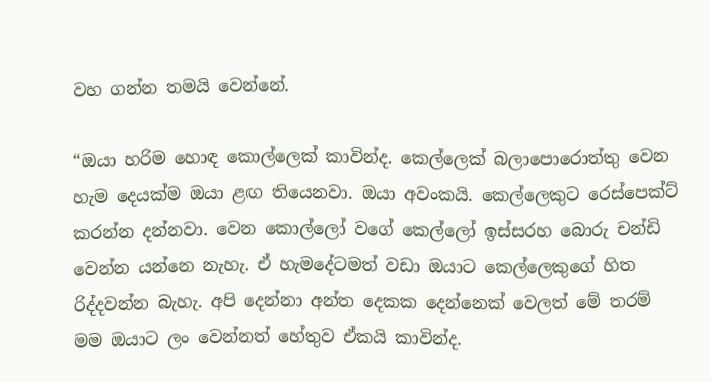වහ ගන්න තමයි වෙන්නේ.

“ඔයා හරිම හොඳ කොල්ලෙක් කාවින්ද. කෙල්ලෙක් බලාපොරොත්තු වෙන හැම දෙයක්ම ඔයා ළඟ තියෙනවා. ඔයා අවංකයි. කෙල්ලෙකුට රෙස්පෙක්ට් කරන්න දන්නවා. වෙන කොල්ලෝ වගේ කෙල්ලෝ ඉස්සරහ බොරු චන්ඩි වෙන්න යන්නෙ නැහැ. ඒ හැමදේටමත් වඩා ඔයාට කෙල්ලෙකු‍ගේ හිත රිද්දවන්න බැහැ. අපි දෙන්නා අන්ත දෙකක දෙන්නෙක් වෙලත් මේ තරම් මම ඔයාට ලං වෙන්නත් හේතුව ඒකයි කාවින්ද.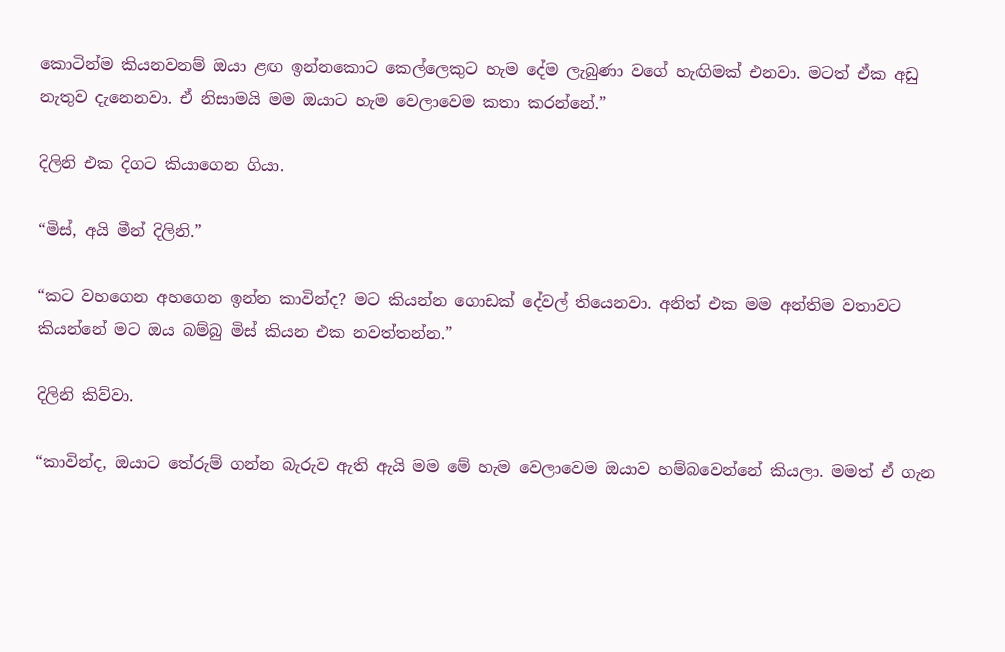කොටින්ම කියනවනම් ඔයා ළඟ ඉන්නකොට කෙල්ලෙකුට හැම දේම ලැබුණා වගේ හැඟිමක් එනවා. මටත් ඒක අඩු නැතුව දැනෙනවා. ඒ නිසාමයි මම ඔයාට හැම වෙලාවෙම කතා කරන්නේ.”

දිලිනි එක දිගට කියාගෙන ගියා.

“මිස්, අයි මීන් දිලිනි.”

“කට‍ වහගෙන අහගෙන ඉන්න කාවින්ද? මට කියන්න ගොඩක් දේවල් තියෙනවා. අනිත් එක මම අන්තිම වතාවට කියන්නේ මට ඔය බම්බු මිස් කියන එක නවත්තන්න.”

දිලිනි කිව්වා.

“කාවින්ද, ඔයාට තේරුම් ගන්න බැරුව ඇති ඇයි මම මේ හැම වෙලාවෙම ඔයාව හම්බවෙන්නේ කියලා. මමත් ඒ ගැන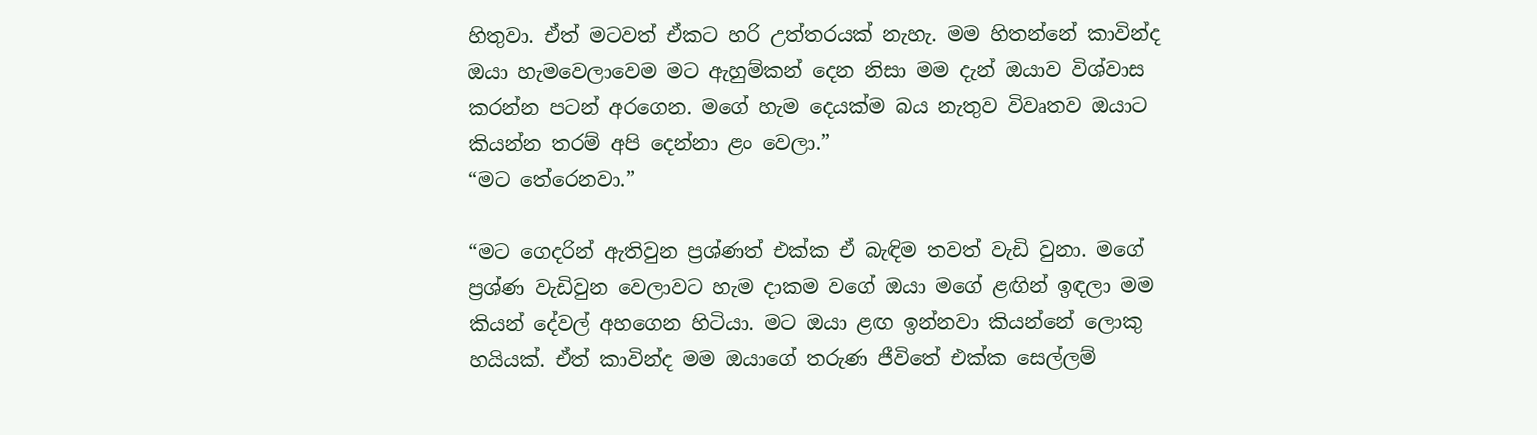හිතුවා‍. ඒත් මටවත් ඒකට හරි උත්තරයක් නැහැ. මම හිතන්නේ කාවින්ද ඔයා හැමවෙලාවෙම මට ඇහුම්කන් දෙන නිසා මම දැන් ඔයාව විශ්වාස කරන්න පටන් අරගෙන. මගේ හැම දෙයක්ම බය නැතුව විවෘතව ඔයාට කියන්න තරම් අපි දෙන්නා‍ ළං වෙලා.”
“මට තේරෙනවා.”

“මට ගෙදරින් ඇතිවුන ප්‍රශ්ණත් එක්ක ඒ බැඳිම තවත් වැඩි වුනා. මගේ ප්‍රශ්ණ වැඩිවුන වෙලාවට හැම දාකම වගේ ඔයා මගේ ළඟින් ඉඳලා මම කියන් දේවල් අහගෙන හිටියා. මට ඔයා ළඟ ඉන්නවා කියන්නේ ලොකු හයියක්. ඒත් කාවින්ද මම ඔයාගේ තරුණ ජීවිතේ එක්ක සෙල්ලම්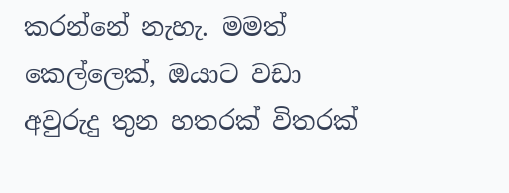කරන්නේ නැහැ. මමත් කෙල්ලෙක්, ඔයාට වඩා අවුරුදු තුන හතරක් විතරක්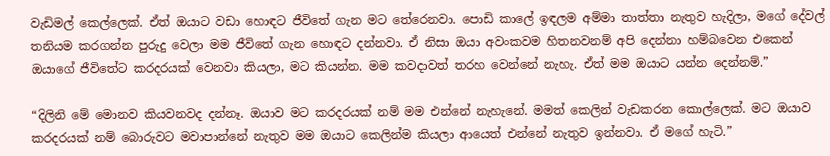වැඩිමල් කෙල්ලෙක්. ඒත් ඔයාට වඩා හොඳට ජීවිතේ ගැන මට තේරෙනවා. පොඩි කාලේ ඉඳලම අම්මා තාත්තා නැතුව හැදිලා, මගේ දේවල් තනියම කරගන්න පුරුදු වෙලා මම ජීවිතේ ගැන හොඳට දන්නවා. ඒ නිසා ඔයා අවංකවම හිතනවනම් අපි දෙන්නා හම්බවෙන එකෙන් ඔයාගේ ජීවිතේට කරදරයක් වෙනවා කියලා, මට කියන්න. මම කවදාවත් තරහ වෙන්නේ‍ නැහැ. ඒත් මම ඔයාට යන්න දෙන්නම්.”

“දිලිනි මේ මොනව කියවනවද දන්නෑ. ඔයාව මට කරදරයක් නම් මම එන්නේ නැහැනේ. මමත් කෙලින් වැඩකරන කොල්ලෙක්‍. මට ඔයාව කරදරයක් නම් බොරුවට මවාපාන්නේ නැතුව මම ඔයාට කෙලින්ම කියලා ආයෙත් එන්නේ නැතුව ඉන්නවා. ඒ මගේ හැටි‍.”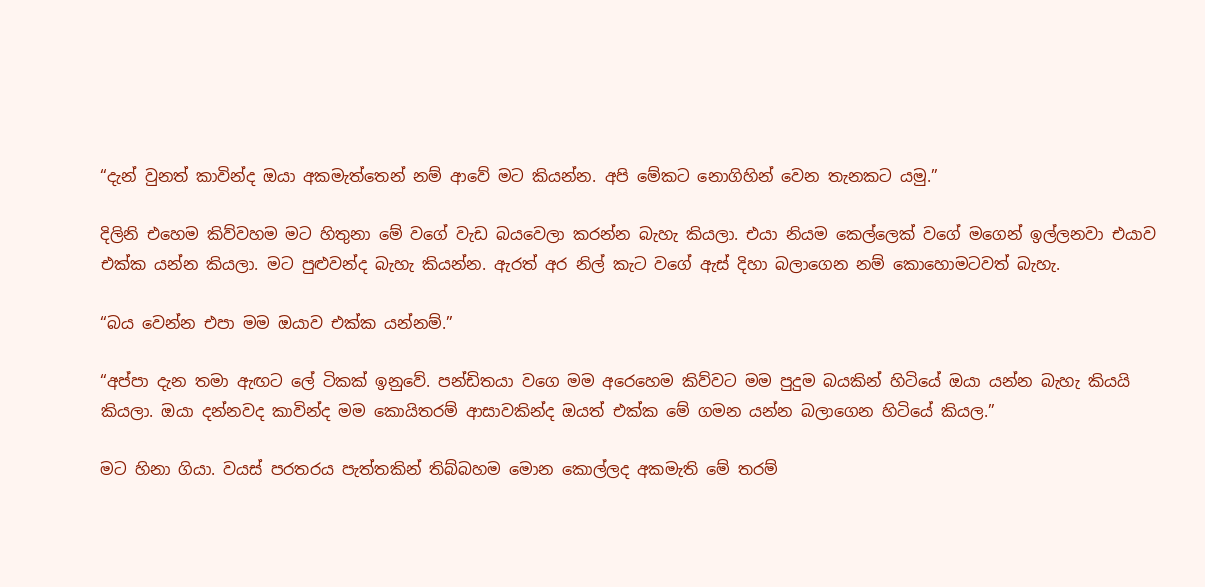“දැන් වුනත් කාවින්ද ඔයා අකමැත්තෙන් නම් ආවේ මට කියන්න. අපි මේකට නොගිහින් වෙන තැනකට යමු.”

දිලිනි එහෙම කිව්වහම මට හිතුනා මේ වගේ වැඩ බයවෙලා කරන්න බැහැ කියලා. එයා නියම කෙල්ලෙක් වගේ මගෙන් ඉල්ලනවා එයාව එක්ක යන්න කියලා. මට පුළුවන්ද බැහැ කියන්න‍. ඇරත් අර නිල් කැට වගේ ඇස් දිහා බලාගෙන නම් කොහොමටවත් බැහැ‍.

“බය වෙන්න එපා‍ මම ඔයාව එක්ක යන්නම්.”

“අප්පා දැන තමා ඇඟට ලේ ටිකක් ඉනුවේ. පන්ඩිතයා වගෙ මම අරෙහෙම කිව්වට මම පුදුම බයකින් හිටියේ ඔයා යන්න බැහැ කියයි කියලා‍‍. ඔයා දන්නවද කාවින්ද මම කොයිතරම් ආසාවකින්ද ඔයත් එක්ක මේ ගමන යන්න බලාගෙන හිටියේ කියල.”

මට හිනා ගියා. වයස් පරතරය පැත්තකින් තිබ්බහම මොන කොල්ලද අකමැති මේ තරම්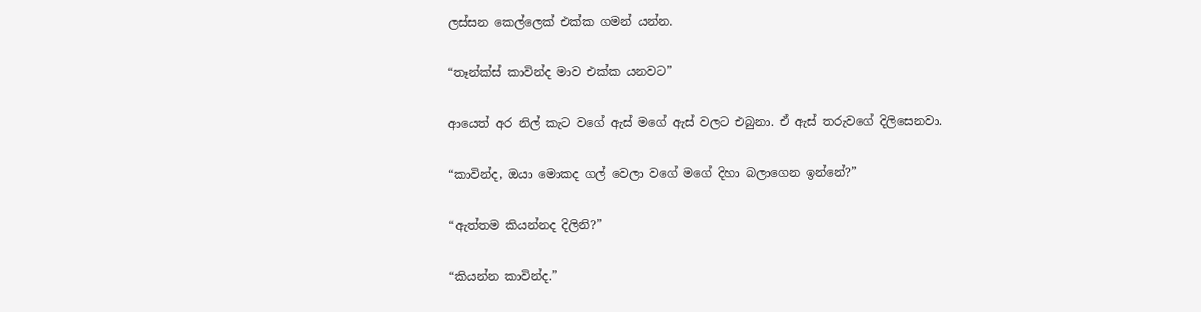ලස්සන කෙල්ලෙක් එක්ක ගමන් යන්න.

“තෑන්ක්ස් කාවින්ද මාව එක්ක යනවට”

ආයෙත් අර නිල් කැට වගේ ඇස් මගේ ඇස් වලට එබුනා. ඒ ඇස් තරුවගේ දිලිසෙනවා.

“කාවින්ද, ඔයා මොකද ගල් වෙලා වගේ මගේ දිහා බලාගෙන ඉන්නේ?”

“ඇත්තම කියන්නද දිලිනි?”

“කියන්න කාවින්ද.”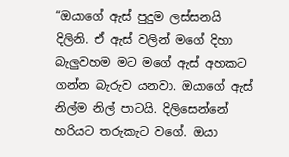“ඔයාගේ ඇස් පුදුම ලස්සනයි දිලිනි. ඒ ඇස් වලින් මගේ දිහා බැලුවහම මට මගේ ඇස් අහකට ගන්න බැරුව යනවා‍‍‍. ඔයා‍ගේ ඇස් නිල්ම නිල් පාටයි. දිලිසෙන්නේ හරියට තරුකැට වගේ. ඔයා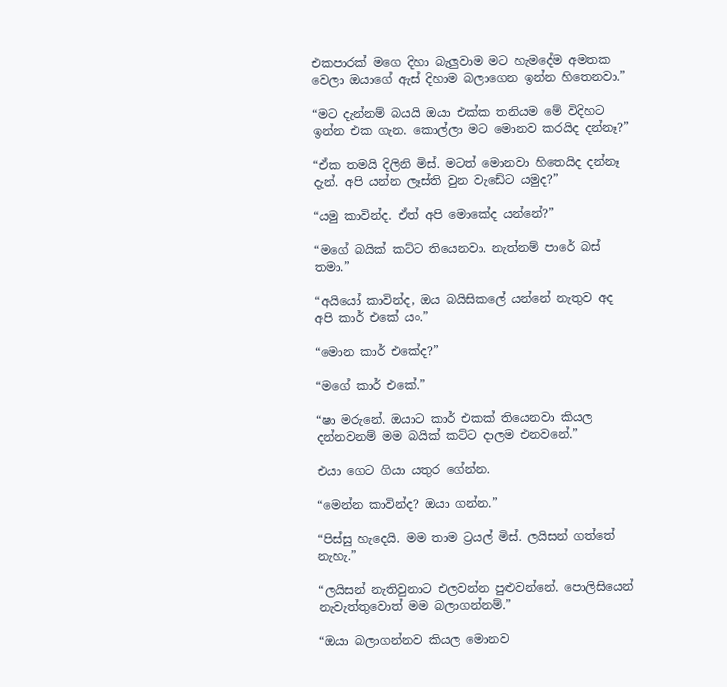එකපාරක් මගෙ දිහා බැලුවාම මට හැමදේම අමතක වෙලා ඔයාගේ ඇස් දිහාම බලාගෙන ඉන්න හිතෙනවා.”

“මට දැන්නම් බයයි ඔයා එක්ක තනියම මේ විදිහට ඉන්න එක ගැන. කොල්ලා මට මොනව කරයිද දන්නෑ?”

“ඒක තමයි දිලිනි මිස්. මටත් මොනවා හිතෙයිද දන්නෑ දැන්. අපි යන්න ලෑස්ති වුන වැඩේට යමුද?”

“යමු කාවින්ද. ඒත් අපි මොකේද යන්නේ?”

“මගේ බයික් කට්ට තියෙනවා. නැත්නම් පාරේ බස් තමා.”

“අයියෝ කාවින්ද, ඔය බයිසිකලේ යන්නේ නැතුව අද අපි කාර් එකේ යං.”

“මොන කාර් එකේද?”

“මගේ කාර් එකේ.”

“ෂා මරුනේ. ඔයාට කාර් එකක් තියෙනවා කියල දන්නවනම් මම බයික් කට්ට දාලම එනවනේ.”

එයා ගෙට ගියා යතුර ගේන්න.

“මෙන්න කාවින්ද? ඔයා ගන්න.”

“පිස්සු හැදෙයි. මම තාම ට්‍රයල් මිස්. ලයිසන් ගත්තේ නැහැ.”

“ලයිසන් නැතිවුනාට එලවන්න පුළුවන්නේ. පොලිසියෙන් නැවැත්තුවොත් මම බලාගන්නම්.”

“ඔයා බලාගන්නව කියල මොනව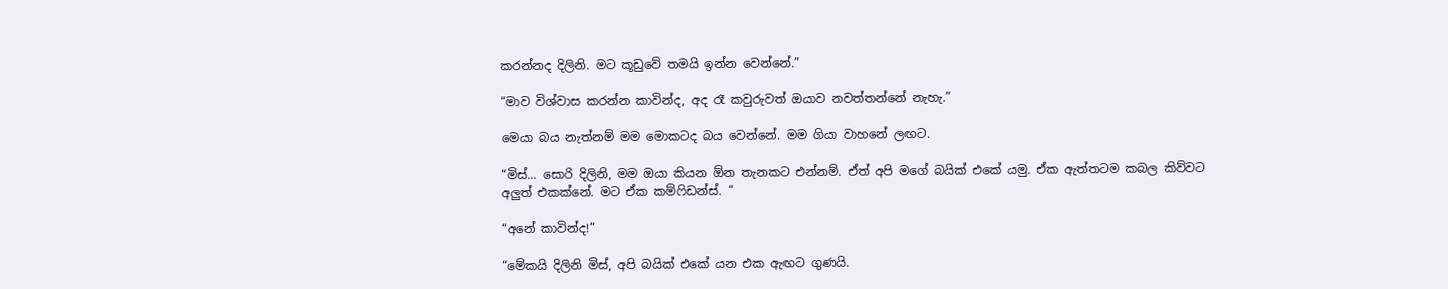කරන්නද දිලිනි. මට කූඩුවේ තමයි ඉන්න වෙන්නේ.”

“මාව විශ්වාස කරන්න කාවින්ද, අද රෑ කවුරුවත් ඔයාව නවත්තන්නේ නැහැ.”

මෙයා බය නැත්නම් මම මොකටද බය වෙන්නේ. මම ගියා වාහනේ ලඟට.

“මිස්... සොරි දිලිනි, මම ඔයා කියන ඕන තැනකට එන්නම්. ඒත් අපි මගේ බයික් එකේ යමු. ඒක ඇත්තටම කබල කිව්වට අලුත් එකක්නේ. මට ඒක කම්ෆිඩන්ස්. “

“අනේ කාවින්ද!”

“මේකයි දිලිනි මිස්, අපි බයික් එකේ යන එක ඇඟට ගුණයි.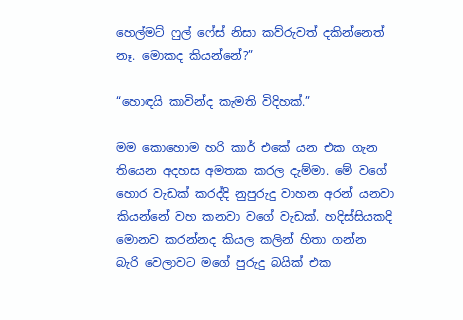හෙල්මට් ෆුල් ෆේස් නිසා කව්රුවත් දකින්නෙත් නෑ. මොකද කියන්නේ?”

“හොඳයි කාවින්ද කැමති විදිහක්.”

මම කොහොම හරි කාර් එකේ යන එක ගැන තියෙන අදහස අමතක කරල දැම්මා. මේ වගේ හොර වැඩක් කරද්දි නුපුරුදු වාහන අරන් යනවා කියන්නේ වහ කනවා වගේ වැඩක්. හදිස්සියකදි මොනව කරන්නද කියල කලින් හිතා ගන්න බැරි වෙලාවට මගේ පුරුදු බයික් එක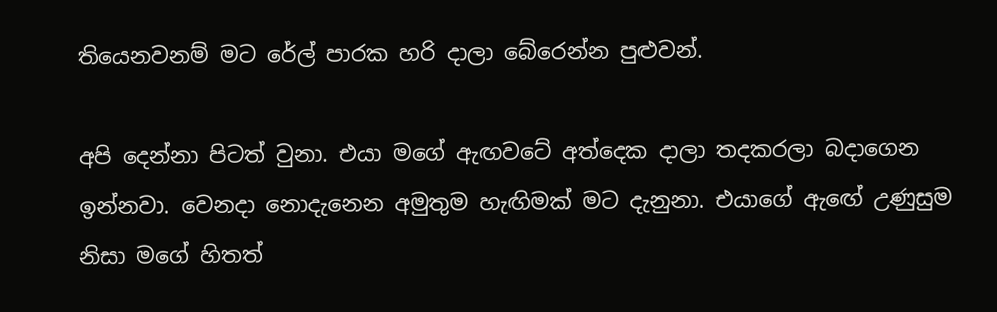තියෙනවනම් මට රේල් පාරක හරි දාලා බේරෙන්න පුළුවන්.

අපි දෙන්නා පිටත් වුනා. එයා මගේ ඇඟවටේ අත්දෙක දාලා තදකරලා බදාගෙන ඉන්නවා. වෙනදා නොදැනෙන අමුතුම හැඟිමක් මට දැනුනා. එයාගේ ඇ‍ඟේ උණුසුම නිසා මගේ හිතත්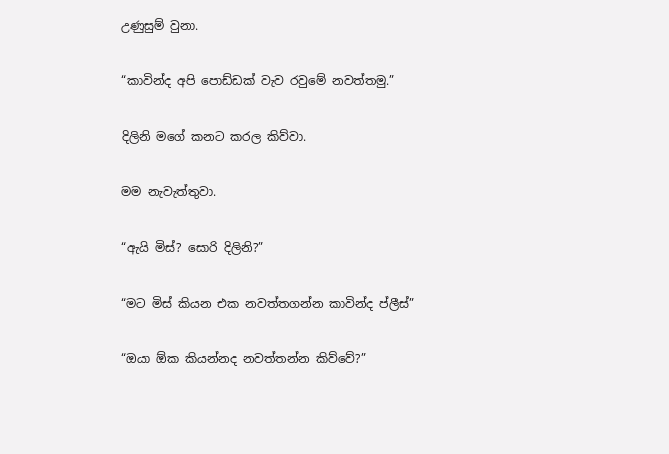උණුසුම් වුනා.

“කාවින්ද අපි පොඩ්ඩක් වැව රවුමේ නවත්තමු‍.”

දිලිනි මගේ කනට කරල කිව්වා.

මම නැවැත්තුවා.

“ඇයි මිස්? සොරි දිලිනි?”

“මට මිස් කියන එක නවත්තගන්න කාවින්ද ප්ලීස්”

“ඔයා ඕක කියන්නද නවත්තන්න කිව්වේ?”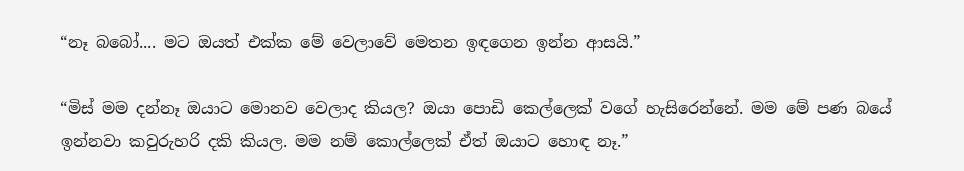“නෑ බබෝ.... මට ඔයත් එක්ක මේ වෙලාවේ මෙතන ඉඳගෙන ඉන්න ආසයි.”

“මිස් මම දන්නෑ ඔයාට මොනව වෙලාද කියල? ඔයා පොඩි කෙල්ලෙක් වගේ හැසිරෙන්නේ. මම මේ පණ බයේ ඉන්නවා කවුරුහරි දකි කියල. මම නම් කොල්ලෙක් ඒත් ඔයාට හොඳ නෑ.”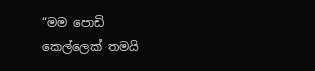“මම පොඩි කෙල්ලෙක් තමයි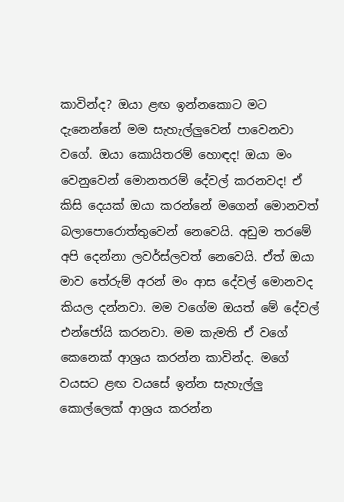කාවින්ද? ඔයා ළඟ ඉන්නකොට මට දැනෙන්නේ මම සැහැල්ලුවෙන් පාවෙනවා වගේ. ඔයා කොයිතරම් හොඳද! ඔයා මං වෙනුවෙන් මොනතරම් දේවල් කරනවද! ඒ කිසි දෙයක් ඔයා කරන්නේ මගෙන් මොනවත් බලාපොරොත්තුවෙන් නෙවෙයි. අඩුම තරමේ අපි දෙන්නා ලවර්ස්ලවත් නෙවෙයි‍‍. ඒත් ඔයා මාව තේරුම් අරන් මං ආස දේවල් මොනවද කියල දන්නවා. මම වගේම ඔයත් මේ දේවල් එන්ජෝයි කරනවා. මම කැමති ඒ වගේ කෙනෙක් ආශ්‍රය කරන්න කාවින්ද. මගේ වයසට ළඟ වයසේ ඉන්න සැහැල්ලු කොල්ලෙක් ආශ්‍රය කරන්න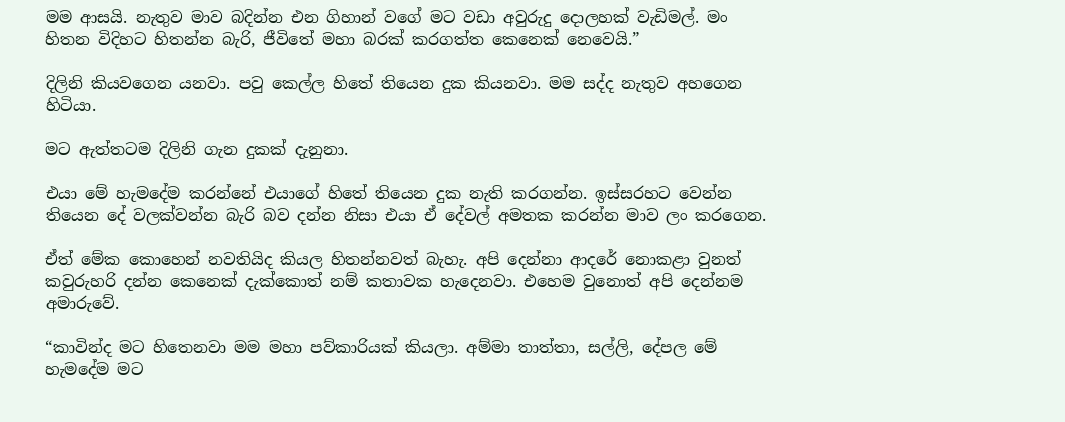මම ආසයි. නැතුව මාව බදින්න එන ගිහාන් වගේ මට වඩා අවුරුදු දොලහක් වැඩිමල්. මං හිතන විදිහට හිතන්න බැරි, ජීවිතේ මහා බරක් කරගත්ත කෙනෙක් නෙවෙයි.”

දිලිනි කියවගෙන යනවා. පවු කෙල්ල හිතේ තියෙන දුක කියනවා. මම සද්ද නැතුව අහගෙන හිටියා.

මට ඇත්තටම දිලිනි ගැන දුකක් දැනුනා.

එයා මේ හැමදේම කරන්නේ එයාගේ හිතේ තියෙන දුක නැති කරගන්න. ඉස්සරහට වෙන්න තියෙන දේ වලක්වන්න බැරි බව දන්න නිසා එයා ඒ ‍දේවල් අමතක කරන්න මාව ලං කරගෙන.

ඒත් මේක කොහෙන් නවතියිද කියල හිතන්නවත් බැහැ. අපි දෙන්නා ආදරේ නොකළා වුනත් කවුරුහරි දන්න කෙනෙක් දැක්කොත් නම් කතාවක හැදෙනවා. එහෙම වුනොත් අපි දෙන්නම අමාරුවේ.

“කාවින්ද මට හිතෙනවා මම මහා පව්කාරියක් කියලා. අම්මා තාත්තා, සල්ලි, දේපල මේ හැමදේම ම‍ට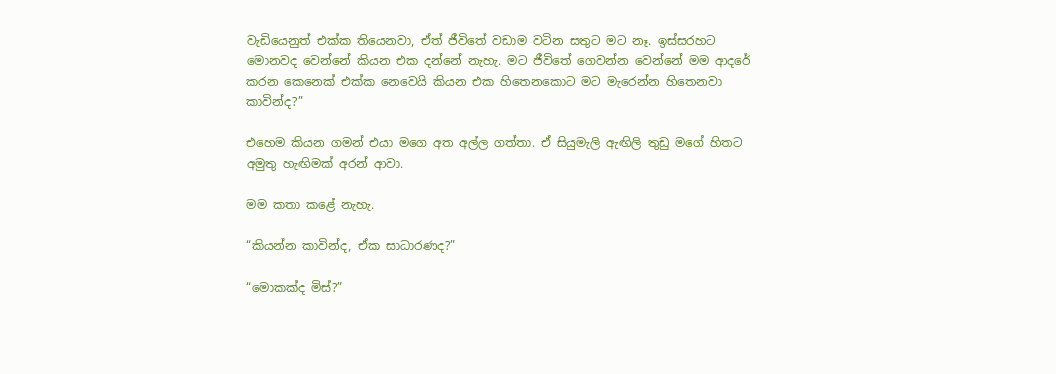වැඩියෙනුත් එක්ක තියෙනවා, ඒත් ජීවිතේ වඩාම වටින සතුට මට නෑ. ඉස්සරහට මොනවද වෙන්නේ කියන එක දන්නේ නැහැ. මට ජීවිතේ ගෙවන්න වෙන්නේ මම ආදරේ කරන කෙනෙක් එක්ක නෙවෙයි කියන එක හිතෙනකොට මට මැරෙන්න හිතෙනවා කාවින්ද?”

එහෙම කියන ගමන් එයා මගෙ අත අල්ල ගත්තා. ඒ සියුමැලි ඇඟිලි තුඩු මගේ හිතට අමුතු හැඟිමක් අරන් ආවා.

මම කතා කළේ නැහැ.

“කියන්න කාවින්ද, ඒක සාධාරණද?”

“මොකක්ද මිස්?”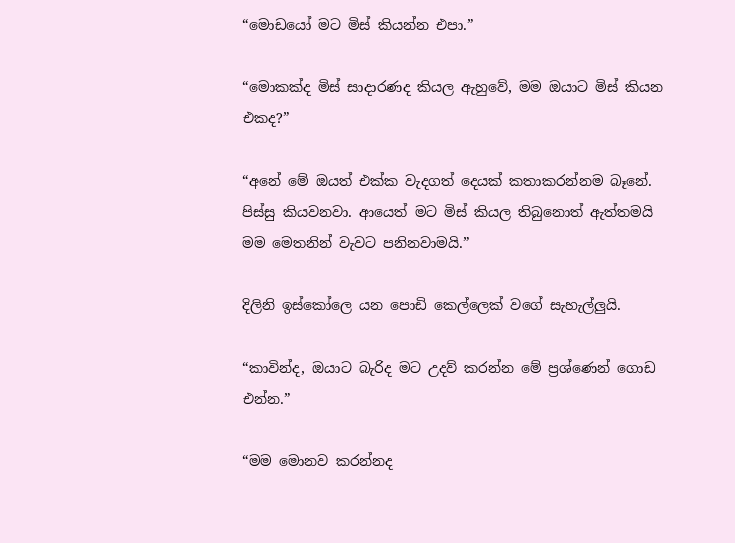“මොඩයෝ මට මිස් කියන්න එපා.”

“මොකක්ද මිස් සාදාරණද කියල ඇහුවේ, මම ඔයාට මිස් කියන එකද?”

“අනේ මේ ඔයත් එක්ක වැදගත් දෙයක් කතාකරන්නම බෑනේ. පිස්සු කියවනවා. ආයෙත් මට මිස් කියල තිබුනොත් ඇත්තමයි මම මෙතනින් වැවට පනිනවාමයි.”

දිලිනි ඉස්කෝලෙ යන පොඩි කෙල්ලෙක් වගේ සැහැල්ලුයි.

“කාවින්ද, ඔයාට බැරිද මට උදව් කරන්න මේ ප්‍රශ්ණෙන් ගොඩ එන්න.”

“මම මොනව කරන්නද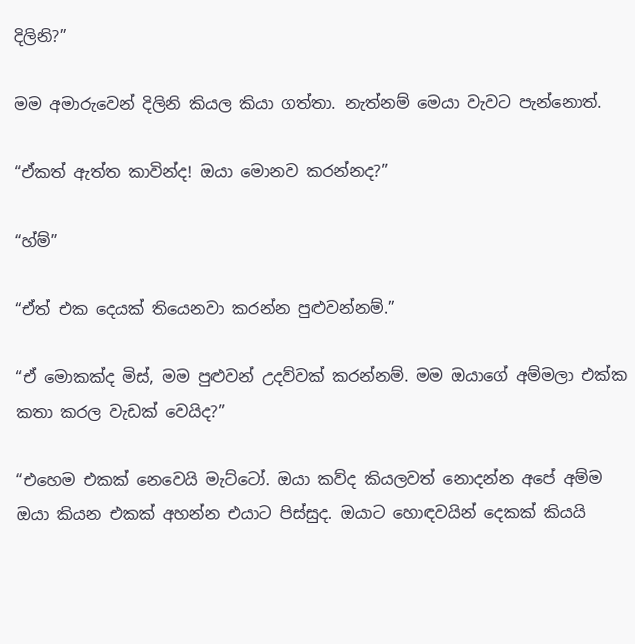දිලිනි?”

මම අමාරුවෙන් දිලිනි කියල කියා ගත්තා. නැත්නම් මෙයා වැවට පැන්නොත්.

“ඒකත් ඇත්ත කාවින්ද! ඔයා මොනව කරන්නද?”

“හ්ම්”

“ඒත් එක දෙයක් තියෙනවා කරන්න පුළුවන්නම්.”

“ඒ මොකක්ද මිස්, මම පුළුවන් උදව්වක් කරන්නම්. මම ඔයාගේ අම්මලා එක්ක කතා කරල වැඩක් වෙයිද?”

“එහෙම එකක් නෙවෙයි මැට්ටෝ. ඔයා කව්ද කියලවත් නොදන්න අපේ අම්ම ඔයා කියන එකක් අහන්න එයාට පිස්සුද. ඔයාට හොඳවයින් දෙකක් කියයි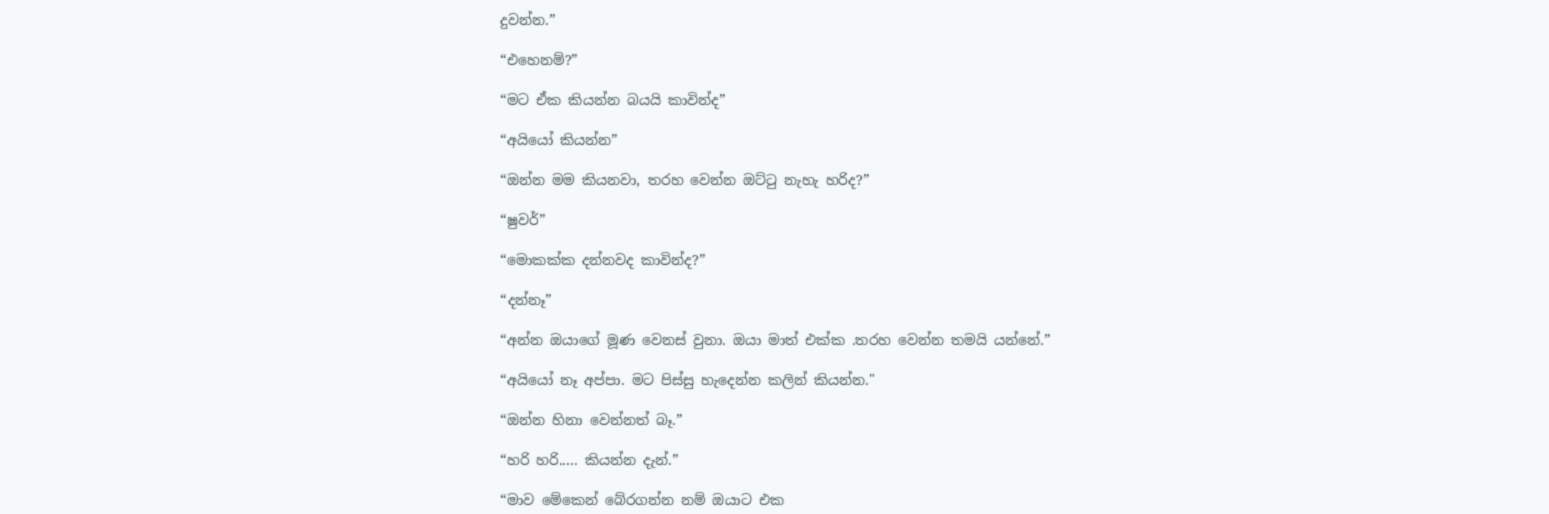දුවන්න.”

“එහෙනම්?”

“මට ඒක කියන්න බයයි කාවින්ද”

“අයියෝ කියන්න”

“ඔන්න මම කියනවා, තරහ වෙන්න ඔට්ටු නැහැ හරිද?”

“ෂුවර්”

“මොකක්ක දන්නවද කාවින්ද?”

“දන්නෑ”

“අන්න ඔයාගේ මූණ වෙනස් වුනා. ඔයා මාත් එක්ක .තරහ වෙන්න තමයි යන්නේ.”

“අයියෝ නෑ අප්පා. මට පිස්සු හැදෙන්න කලින් කියන්න."

“ඔන්න හිනා වෙන්නත් බෑ.”

“හරි හරි..... කියන්න දැන්.”

“මාව මේකෙන් බේරගන්න නම් ඔයාට එක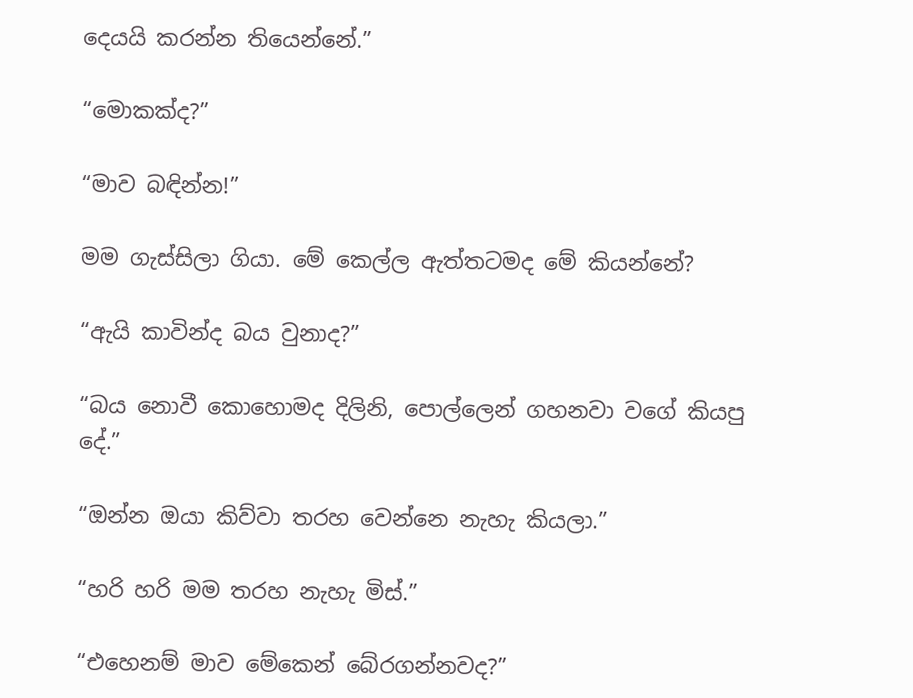දෙයයි කරන්න තියෙන්නේ.”

“මොකක්ද?”

“මාව බඳින්න!”

මම ගැස්සිලා ගියා. මේ කෙල්ල ඇත්තටමද මේ කියන්නේ?

“ඇයි කාවින්ද බය වුනාද?”

“බය නොවී කොහොමද දිලිනි, පොල්ලෙන් ගහනවා වගේ කියපු දේ.”

“ඔන්න ඔයා කිව්වා තරහ වෙන්නෙ නැහැ කියලා.”

“හරි හරි මම තරහ නැහැ මිස්.”

“එහෙනම් මාව මේකෙන් බේරගන්නවද?”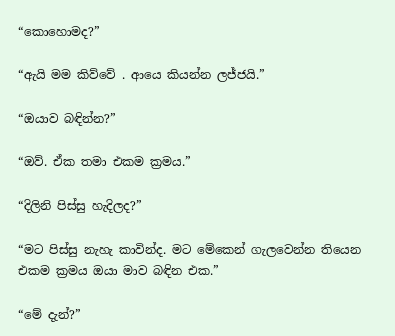“කොහොමද?”

“ඇයි මම කිව්වේ . ආයෙ කියන්න ලජ්ජයි.”

“ඔයාව බඳින්න?”

“ඔව්. ඒක තමා එකම ක්‍රමය.”

“දිලිනි පිස්සු හැදිලද?”

“මට පිස්සු නැහැ කාවින්ද. මට මේකෙන් ගැලවෙන්න තියෙන එකම ක්‍රමය ඔයා මාව බඳින එක‍.”

“මේ දැන්?”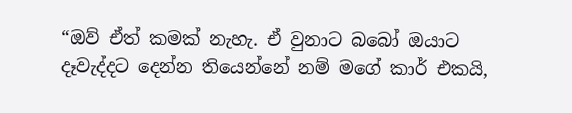“ඔව් ඒත් කමක් නැහැ. ඒ වුනාට බබෝ ඔයාට දෑවැද්දට දෙන්න තියෙන්නේ නම් මගේ කාර් එකයි,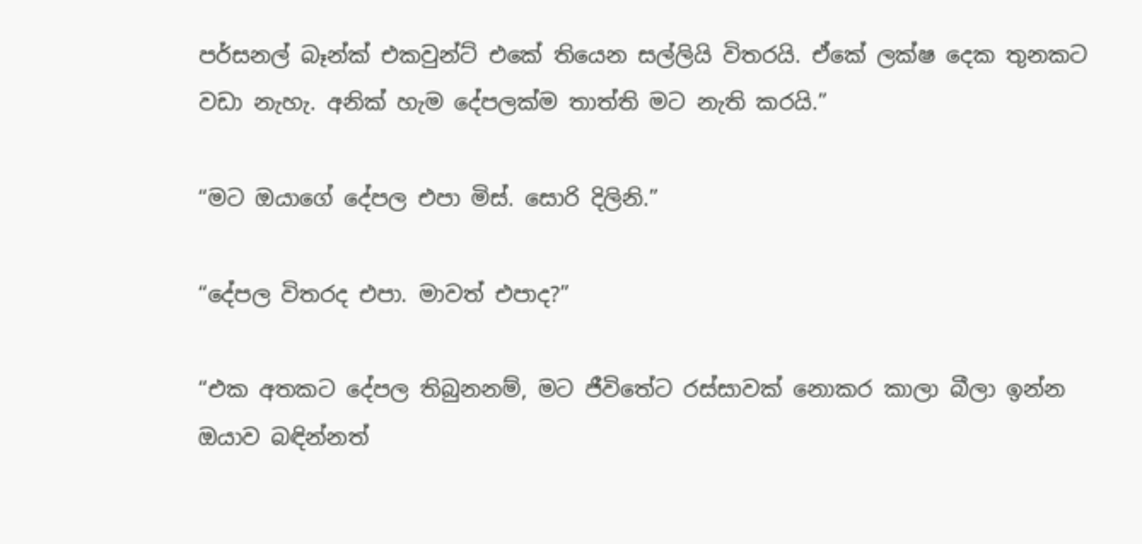පර්සනල් බෑන්ක් එකවුන්ට් එකේ තියෙන සල්ලියි විතරයි. ඒකේ ලක්ෂ දෙක තුනකට  වඩා නැහැ. අනික් හැම දේපලක්ම තාත්ති මට නැති කරයි.”

“මට ඔයාගේ දේපල එපා මිස්. සොරි දිලිනි.”

“දේපල විතරද එපා. මාවත් එපාද?”

“එක අතකට දේපල තිබුනනම්, මට ජීවිතේට රස්සාවක් නොකර කාලා බීලා ඉන්න ඔයාව බඳින්නත්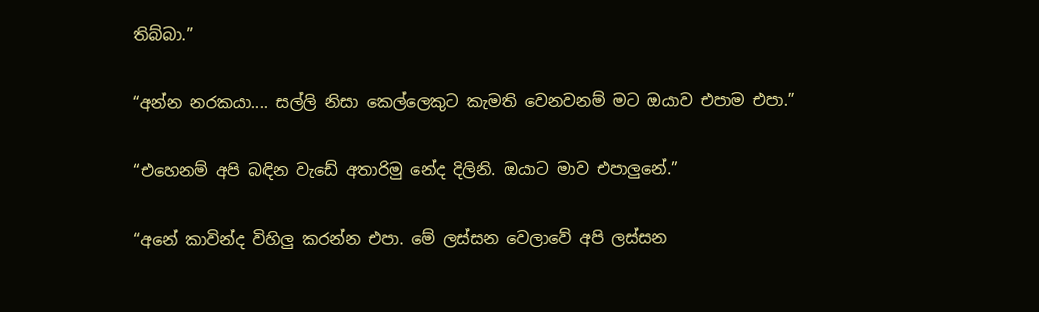තිබ්බා.”

“අන්න නරකයා.... සල්ලි නිසා කෙල්ලෙකුට කැමති වෙනවනම් මට ඔයාව එපාම එපා.”

“එහෙනම් අපි බඳින වැඩේ අතාරිමු නේද දිලිනි. ඔයාට මාව එපාලුනේ.”

“අනේ කාවින්ද විහිලු කරන්න එපා. මේ ලස්සන වෙලාවේ අපි ලස්සන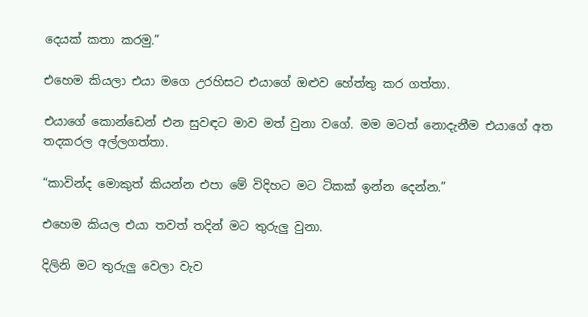දෙයක් කතා කරමු.”

එහෙම කියලා එයා මගෙ උරහිසට එයාගේ ඔළුව හේත්තු කර ගත්තා.

එයාගේ කොන්ඩෙන් එන සුවඳට මාව මත් වුනා වගේ. මම මටත් නොදැනීම එයාගේ අත තදකරල අල්ලගත්තා.

“කාවින්ද මොකුත් කියන්න එපා මේ විදිහට මට ටිකක් ඉන්න දෙන්න.”

එහෙම කියල එයා තවත් තදින් මට තුරුලු වුනා.

දිලිනි මට තුරුලු වෙලා වැව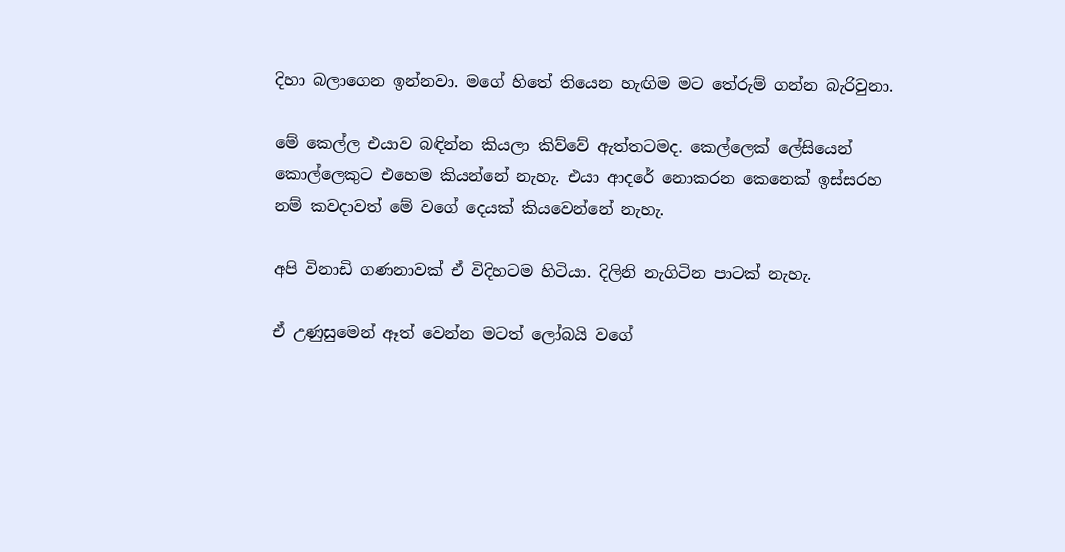දිහා බලාගෙන ඉන්නවා. මගේ හිතේ තියෙන හැඟිම මට තේරුම් ගන්න බැරිවුනා.

මේ කෙල්ල එයාව බඳින්න කියලා කිව්වේ ඇත්තටමද. කෙල්ලෙක් ලේසියෙන් කොල්ලෙකුට එහෙම කියන්නේ නැහැ. එයා ආදරේ නොකරන කෙනෙක් ඉස්සරහ නම් කවදාවත් මේ වගේ දෙයක් කියවෙන්නේ නැහැ.

අපි විනාඩි ගණනාවක් ඒ විදිහටම හිටියා. දිලිනි නැගිටින පාටක් නැහැ.

ඒ උණුසුමෙන් ඈත් වෙන්න මටත් ලෝබයි වගේ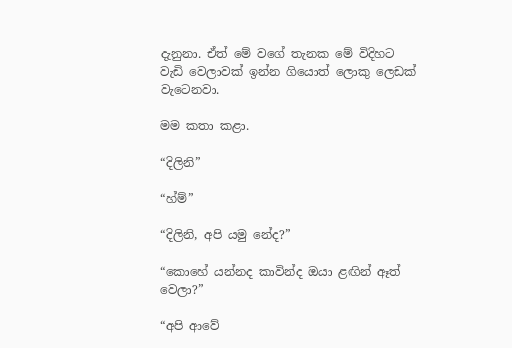දැනුනා. ඒත් මේ වගේ තැනක මේ විදිහට වැඩි වෙලාවක් ඉන්න ගියොත් ලොකු ලෙඩක් වැටෙනවා.

මම කතා කළා.

“දිලිනි”

“හ්ම්”

“දිලිනි, අපි යමු නේද?”

“කොහේ යන්නද කාවින්ද ඔයා ළඟින් ඈත් වෙලා?”

“අපි ආවේ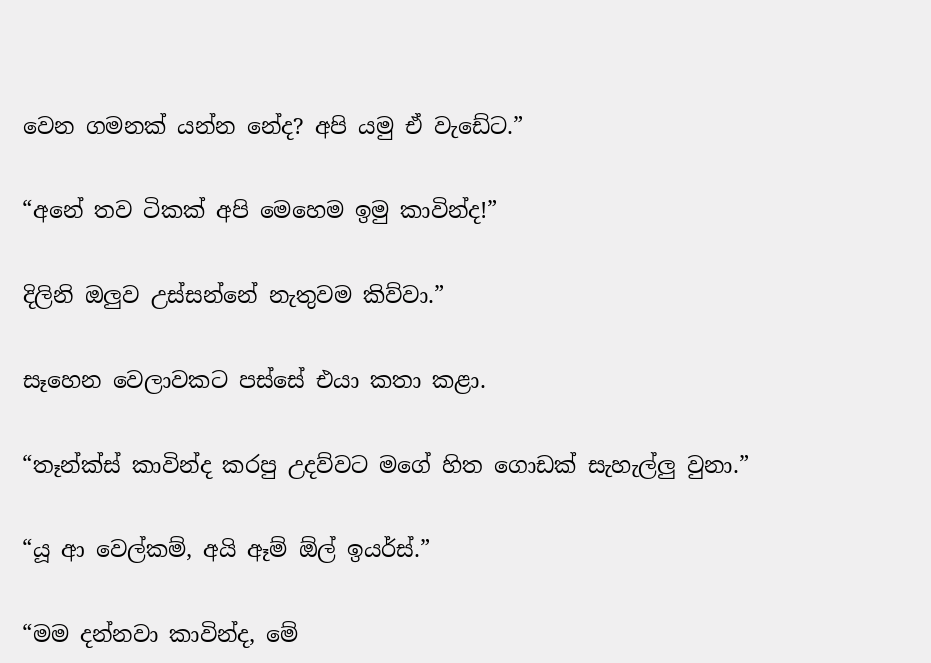වෙන ගමනක් යන්න නේද? අපි යමු ඒ වැඩේට.”

“අනේ තව ටිකක් අපි මෙහෙම ඉමු කාවින්ද!”

දිලිනි ඔලුව උස්සන්නේ නැතුවම කිව්වා.”

සෑහෙන වෙලාවකට පස්සේ එයා කතා කළා.

“තෑන්ක්ස් කාවින්ද කරපු උදව්වට මගේ හිත ගොඩක් සැහැල්ලු වුනා.”

“යූ ආ වෙල්කම්, අයි ඈම් ඕල් ඉයර්ස්.”

“මම දන්නවා කාවින්ද, මේ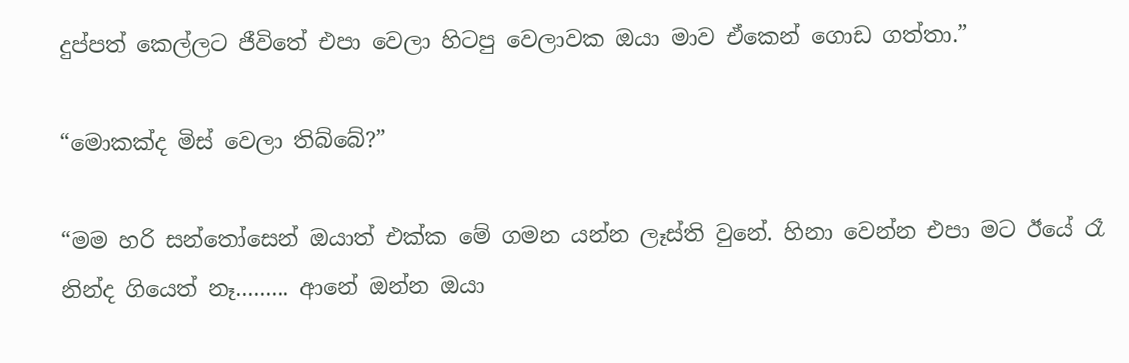දුප්පත් කෙල්ලට ජීවිතේ එපා වෙලා හිටපු වෙලාවක ඔයා මාව ඒකෙන් ගොඩ ගත්තා.”

“මොකක්ද මිස් වෙලා තිබ්බේ?”

“මම හරි සන්තෝසෙන් ඔයාත් එක්ක මේ ගමන යන්න ලෑස්ති වුනේ. හිනා වෙන්න එපා මට ඊයේ රෑ නින්ද ගියෙත් නෑ......... ආනේ ඔන්න ඔයා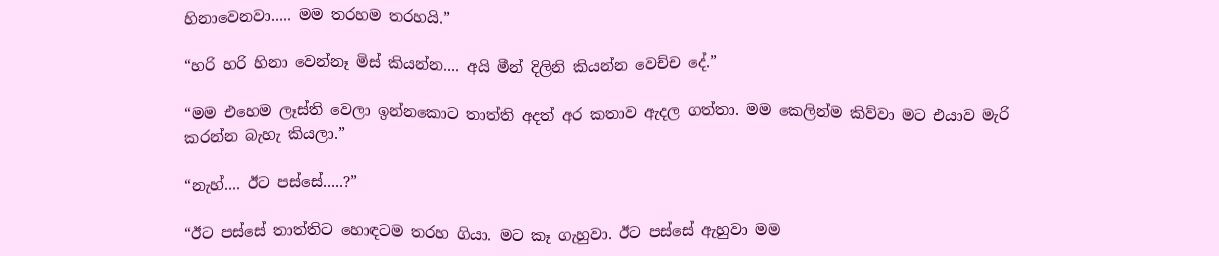හිනාවෙනවා..... මම තරහම තරහයි.”

“හරි හරි හිනා වෙන්නෑ මිස් කියන්න.... අයි මීන් දිලිනි කියන්න වෙච්ච දේ.”

“මම එහෙම ලෑස්ති වෙලා ඉන්නකොට තාත්ති අදත් අර කතාව ඇදල ගත්තා. මම කෙලින්ම කිව්වා මට එයාව මැරි කරන්න බැහැ කියලා.”

“නැහ්.... ඊට පස්සේ.....?”

“ඊට පස්සේ තාත්තිට හොඳටම තරහ ගියා. මට කෑ ගැහුවා. ඊට පස්සේ ඇහුවා මම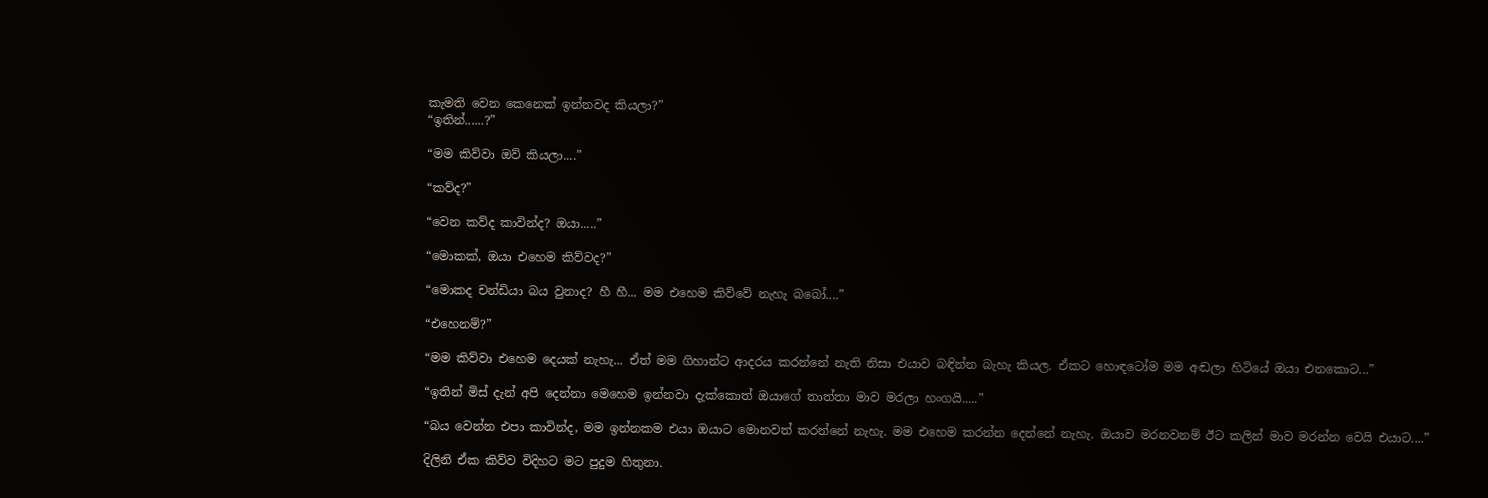කැමති වෙන කෙනෙක් ඉන්නවද කියලා?”
“ඉතින්......?”

“මම කිව්වා ඔව් කියලා....”

“කව්ද?”

“වෙන කව්ද කාවින්ද? ඔයා.....”

“මොකක්, ඔයා එහෙම කිව්වද?”

“මොකද චන්ඩියා බය වුනාද? හී හී... මම එහෙම කිව්වේ නැහැ බබෝ....”

“එහෙනම්?”

“මම කිව්වා එහෙම දෙයක් නැහැ... ඒත් මම ගිහාන්ට ආදරය කරන්නේ නැති නිසා එයාව බඳින්න බැහැ කියල. ඒකට හොඳටෝම මම අඬලා හිටියේ ඔයා එනකොට...”

“ඉතින් මිස් දැන් අපි දෙන්නා මෙහෙම ඉන්නවා දැක්කොත් ඔයාගේ තාත්තා මාව මරලා හංගයි.....”

“බය වෙන්න එපා කාවින්ද, මම ඉන්නකම එයා ඔයාට මොනවත් කරන්නේ නැහැ. මම එහෙම කරන්න දෙන්නේ නැහැ. ඔයාව මරනවනම් ඊට කලින් මාව මරන්න වෙයි එයාට....”

දිලිනි ඒක කිව්ව විදිහට මට පුදුම හිතුනා.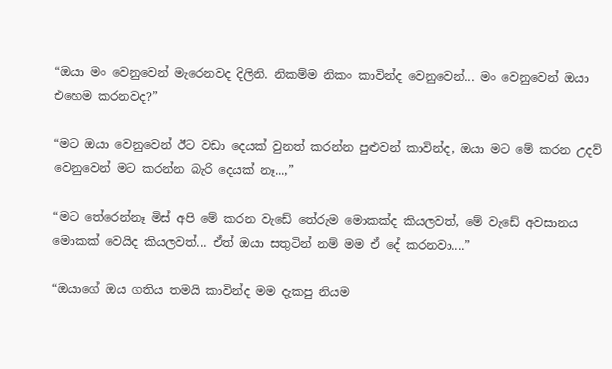“ඔයා මං වෙනුවෙන් මැරෙනවද දිලිනි. නිකම්ම නිකං කාවින්ද වෙනුවෙන්... මං වෙනුවෙන් ඔයා එහෙම කරනවද?”

“මට ඔයා වෙනුවෙන් ඊට වඩා දෙයක් වුනත් කරන්න පුළුවන් කාවින්ද, ඔයා මට මේ කරන උදව් වෙනුවෙන් මට කරන්න බැරි දෙයක් නෑ...,”

“මට තේරෙන්නෑ මිස් අපි මේ කරන වැඩේ තේරුම මොකක්ද කියලවත්, මේ වැඩේ අවසානය මොකක් වෙයිද කියලවත්... ඒත් ඔයා සතුටින් නම් මම ඒ දේ කරනවා....”

“ඔයාගේ ඔය ගතිය තමයි කාවින්ද මම දැකපු නියම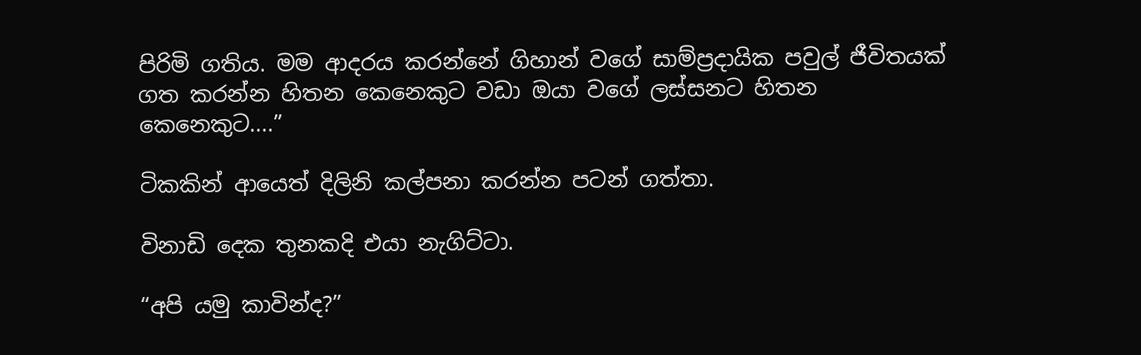පිරිමි ගතිය. මම ආදරය කරන්නේ ගිහාන් වගේ සාම්ප්‍රදායික පවුල් ජීවිතයක් ගත කරන්න හිතන කෙනෙකුට වඩා ඔයා වගේ ලස්සනට හිතන කෙනෙකුට....”

ටිකකින් ආයෙත් දිලිනි කල්පනා කරන්න පටන් ගත්තා.

විනාඩි දෙක තුනකදි එයා නැගිට්ටා.

“අපි යමු කාවින්ද?”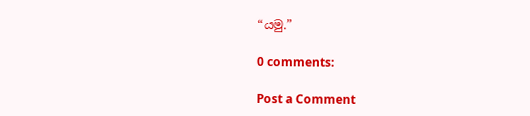“යමු.”

0 comments:

Post a Comment